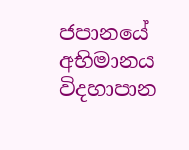ජපානයේ අභිමානය විදහාපාන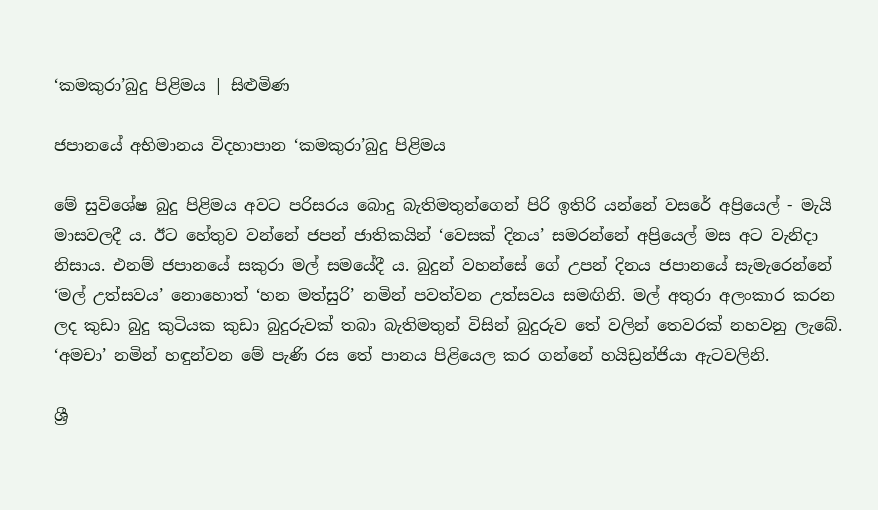‘කමකුරා’බුදු පිළිමය | සිළුමිණ

ජපානයේ අභිමානය විදහාපාන ‘කමකුරා’බුදු පිළිමය

මේ සුවිශේෂ බුදු පිළිමය අවට පරිසරය බොදු බැතිමතුන්ගෙන් පිරි ඉතිරි යන්නේ වසරේ අප්‍රියෙල් - මැයි මාසවලදී ය. ඊට හේතුව වන්නේ ජපන් ජාතිකයින් ‘වෙසක් දිනය’ සමරන්නේ අප්‍රියෙල් මස අට වැනිදා නිසාය. එනම් ජපානයේ සකුරා මල් සමයේදී ය. බුදුන් වහන්සේ ගේ උපන් දිනය ජපානයේ සැමැරෙන්නේ ‘මල් උත්සවය’ නොහොත් ‘හන මත්සුරි’ නමින් පවත්වන උත්සවය සමඟිනි. මල් අතුරා අලංකාර කරන ලද කුඩා බුදු කුටියක කුඩා බුදුරුවක් තබා බැතිමතුන් විසින් බුදුරුව තේ වලින් තෙවරක් නහවනු ලැබේ. ‘අමචා’ නමින් හඳුන්වන මේ පැණි රස තේ පානය පිළ‍ියෙල කර ගන්නේ හයිඩ්‍රන්ජියා ඇටවලිනි.

ශ්‍රී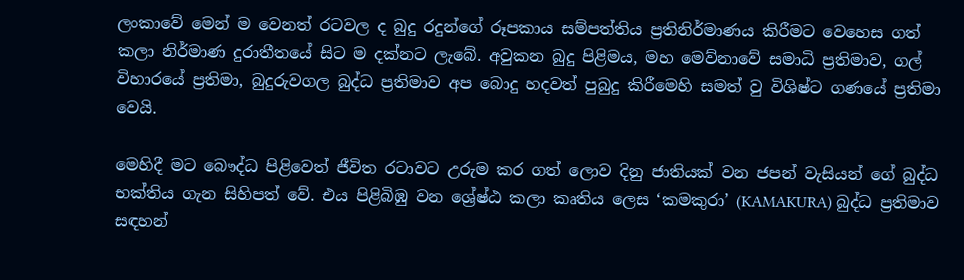ලංකාවේ මෙන් ම වෙනත් රටවල ද බුදු රදුන්ගේ රූපකාය සම්පත්තිය ප්‍රතිනිර්මාණය කිරීමට වෙහෙස ගත් කලා නිර්මාණ දුරාතීතයේ සිට ම දක්නට ලැබේ. අවුකන බුදු පිළිමය, මහ මෙව්නාවේ සමාධි ප්‍රතිමාව, ගල් විහාරයේ ප්‍රතිමා, බුදුරුවගල බුද්ධ ප්‍රතිමාව අප බොදු හදවත් පුබුදු කිරීමෙහි සමත් වු විශිෂ්ට ගණයේ ප්‍රතිමා වෙයි.

මෙහිදී මට බෞද්ධ පිළිවෙත් ජීවිත රටාවට උරුම කර ගත් ලොව දිනු ජාතියක් වන ජපන් වැසියන් ගේ බුද්ධ භක්තිය ගැන සිහිපත් වේ. එය පිළිබිඹු වන ශ්‍රේෂ්ඨ කලා කෘතිය ලෙස ‘කමකුරා’ (KAMAKURA) බුද්ධ ප්‍රතිමාව සඳහන්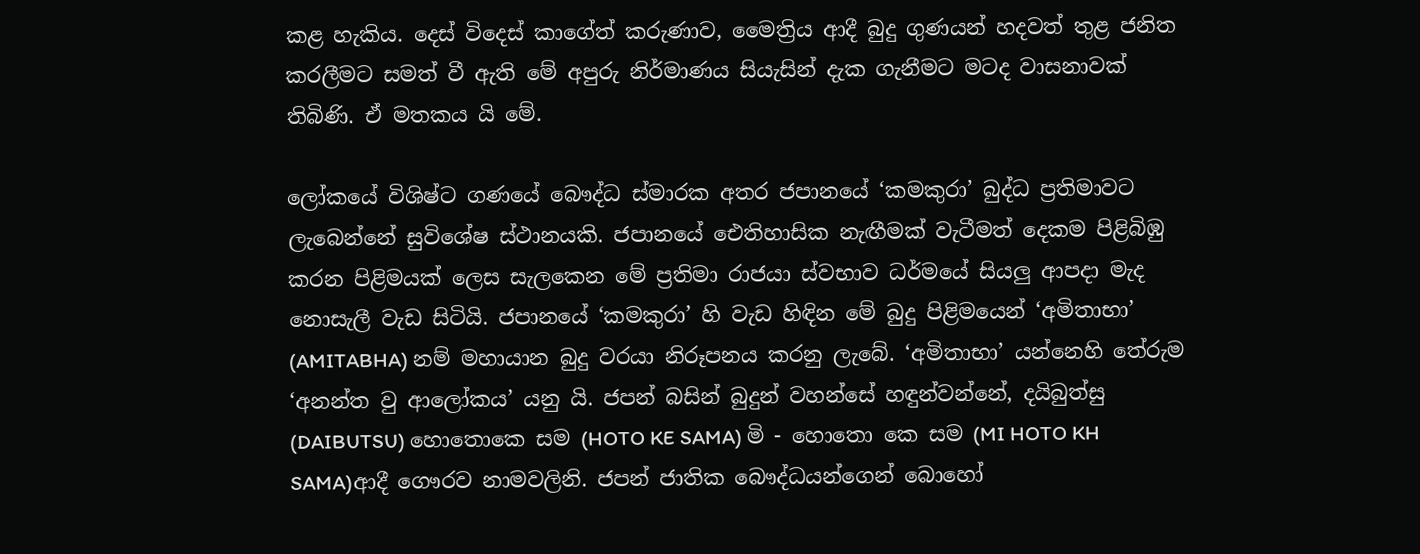කළ හැකිය. දෙස් විදෙස් කාගේත් කරුණාව, මෛත්‍රිය ආදී බුදු ගුණයන් හදවත් තුළ ජනිත කරලීමට සමත් වී ඇති මේ අපුරු නිර්මාණය සියැසින් දැක ගැනීමට මටද වාසනාවක් තිබිණි. ඒ මතකය යි‍ මේ.

ලෝකයේ විශිෂ්ට ගණයේ බෞද්ධ ස්මාරක අතර ජපානයේ ‘කමකුරා’ බුද්ධ ප්‍රතිමාවට ලැබෙන්නේ සුවිශේෂ ස්ථානයකි. ජපානයේ ඓතිහාසික නැඟීමක් වැටීමත් දෙකම පිළිබිඹු කරන පිළිමයක් ලෙස සැලකෙන මේ ප්‍රතිමා රාජයා ස්වභාව ධර්මයේ සියලු ආපදා මැද නොසැලී වැඩ සිටියි. ජපානයේ ‘කමකුරා’ හි වැඩ හිඳින මේ බුදු පිළිමයෙන් ‘අමිතාභා’ (AMITABHA) නම් මහායාන බුදු වරයා නිරූපනය කරනු ලැබේ. ‘අමිතාභා’ යන්නෙහි තේරුම ‘අනන්ත වු ආලෝකය’ යනු යි. ජපන් බසින් බුදුන් වහන්සේ හඳුන්වන්නේ, දයිබුත්සු (DAIBUTSU) හොතොකෙ සම (HOTO KE SAMA) මි - හොතො කෙ සම (MI HOTO KH SAMA)ආදී ගෞරව නාමවලිනි. ජපන් ජාතික බෞද්ධයන්ගෙන් බොහෝ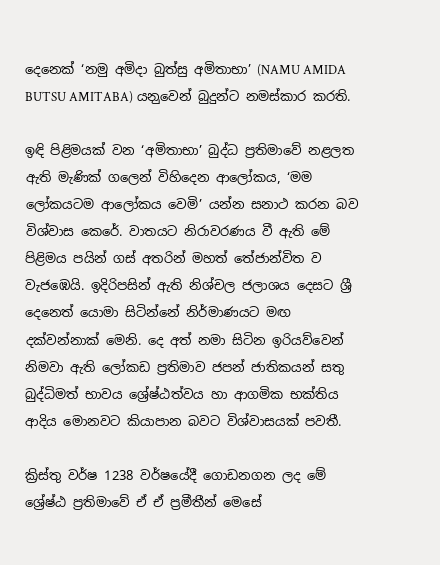දෙනෙක් ‘නමු අමිදා බුත්සු අමිතාභා’ (NAMU AMIDA BUTSU AMITABA) යන‍ුවෙන් බුදුන්ට නමස්කාර කරති.

ඉඳි පිළිමයක් වන ‘අමිතාභා’ බුද්ධ ප්‍රතිමාවේ නළලත ඇති මැණික් ගලෙන් විහිදෙන ආලෝකය, ‘මම ලෝකයටම ආලෝකය වෙමි’ යන්න සනාථ කරන බව විශ්වාස කෙරේ. වාතයට නිරාවරණය වී ඇති මේ පිළිමය පයින් ගස් අතරින් මහත් තේජාන්විත ව වැජඹෙයි. ඉදිරිපසින් ඇති නිශ්චල ජලාශය දෙසට ශ්‍රී දෙනෙත් යොමා සි‍ටින්නේ නිර්මාණයට මඟ දක්වන්නාක් මෙනි. දෙ අත් නමා සිටින ඉරියව්වෙන් නිමවා ඇති ‍ලෝකඩ ප්‍රතිමාව ජපන් ජාතිකයන් සතු බුද්ධිමත් භාවය ශ්‍රේෂ්ඨත්වය හා ආගමික භක්තිය ආදිය මොනවට කියාපාන බවට විශ්වාසයක් පවතී.

ක්‍රිස්තු වර්ෂ 1238 වර්ෂයේදී ගොඩනගන ලද මේ ශ්‍රේෂ්ඨ ප්‍රතිමාවේ ඒ ඒ ප්‍රමීතීන් මෙසේ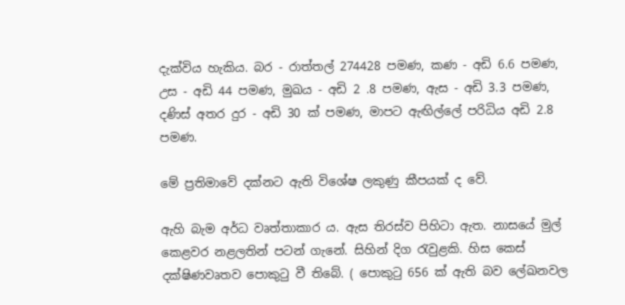දැක්විය හැකිය. බර - රාත්තල් 274428 පමණ, කණ - අඩි 6.6 පමණ, උස - අඩි 44 පමණ, මුඛය - අඩි 2 .8 පමණ, ඇස - අඩි 3.3 පමණ, දණිස් අතර දුර - අඩි 30 ක් පමණ, මාපට ඇඟිල්ලේ පරිධිය අඩි 2.8 පමණ.

මේ ප්‍රතිමාවේ දක්නට ඇති විශේෂ ලකුණු කීපයක් ද වේ.

ඇහි බැම අර්ධ වෘත්තාකාර ය. ඇස තිරස්ව පිහිටා ඇත. නාසයේ මුල් කෙළවර නළලතින් පටන් ගැනේ. සිහින් දිග රැවුළකි. හිස කෙස් දක්ෂිණවෘතව පොකුටු වී තිබේ. ( පොකුටු 656 ක් ඇති බව ලේඛනවල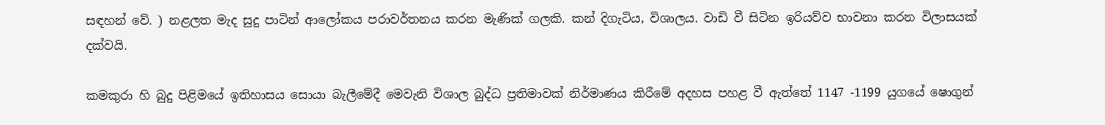සඳහන් වේ. ) නළලත මැද සුදු පාටින් ආලෝකය පරාවර්තනය කරන මැණික් ගලකි. කන් දිගැටිය, විශාලය. වාඩි වී සිටින ඉරියව්ව භාවනා කරන විලාසයක් දක්වයි.

කමකුරා හි බුදු පිළිමයේ ඉතිහාසය සොයා බැලීමේදී මෙවැනි විශාල බුද්ධ ප්‍රතිමාවක් නිර්මාණය කිරීමේ අදහස පහළ වී ඇත්තේ 1147 -1199 යුගයේ ෂොගුන්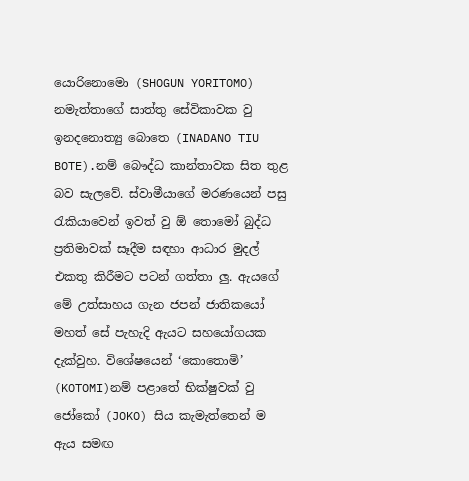යොරිනොමො (SHOGUN YORITOMO) නමැත්තාගේ සාත්තු සේවිකාවක වු ඉනදනොත්‍යු බොතෙ (INADANO TIU BOTE).නම් බෞද්ධ කාන්තාවක සිත තුළ බව සැලවේ. ස්වාමීයාගේ මරණයෙන් පසු රැකියාවෙන් ඉවත් වු ඕ තොමෝ බුද්ධ ප්‍රතිමාවක් සෑදීම සඳහා ආධාර මුදල් එකතු කිරීමට පටන් ගත්තා ලු. ඇයගේ මේ උත්සාහය ගැන ජපන් ජාතිකයෝ මහත් සේ පැහැදි ඇයට සහයෝගයක දැක්වුහ. විශේෂයෙන් ‘කොතොමි’ (KOTOMI)නම් පළාතේ භික්ෂුවක් වු ජෝකෝ (JOKO) සිය කැමැත්තෙන් ම ඇය සමඟ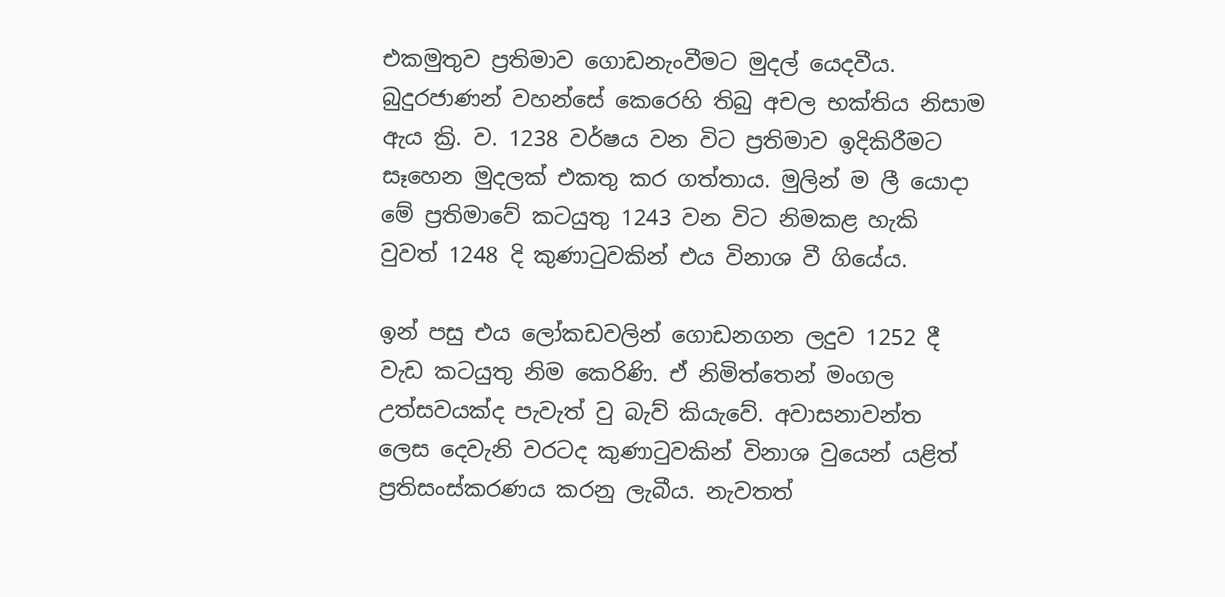එකමුතුව ප්‍රතිමාව ගොඩනැංවීමට මුදල් යෙදවීය. බුදුරජාණන් වහන්සේ කෙරෙහි තිබු අචල භක්තිය නිසාම ඇය ක්‍රි. ව. 1238 වර්ෂය වන විට ප්‍රතිමාව ඉදිකිරීමට සෑහෙන මුදලක් එකතු කර ගත්තාය. මුලින් ම ලී යොදා මේ ප්‍රතිමාවේ කටයුතු 1243 වන විට නිමකළ හැකි වුවත් 1248 දි කුණාටුවකින් එය විනාශ වී ගියේය.

ඉන් පසු එය ලෝකඩවලින් ගොඩනගන ලදුව 1252 දී වැඩ කටයුතු නිම කෙරිණි. ඒ නි‍මිත්තෙන් මංගල උත්සවයක්ද පැවැත් වු බැව් කියැවේ. අවාසනාවන්ත ලෙස දෙවැනි වරටද කුණාටුවකින් විනාශ වුයෙන් යළිත් ප්‍රතිසංස්කරණය කරනු ලැබීය. නැවතත්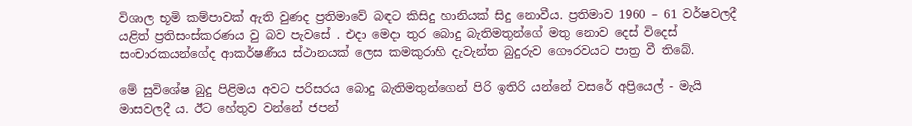විශාල භූමි කම්පාවක් ඇති වුණද ප්‍රතිමාවේ බඳට කිසිදු හානියක් සිදු නොවීය. ප්‍රතිමාව 1960 – 61 වර්ෂ‍වලදී යළිත් ප්‍රතිසංස්කරණය වු බව පැවසේ . එදා මෙදා තුර බොදු බැතිමතුන්ගේ මතු නොව දෙස් විදෙස් සංචාරකයන්ගේද ආකර්ෂණීය ස්ථානයක් ලෙස කමකුරාහි දැවැන්ත බුදුරුව ගෞරවයට පාත්‍ර වී තිබේ.

මේ සුවිශේෂ බුදු පිළිමය අවට පරිසරය බොදු බැතිමතුන්ගෙන් පිරි ඉතිරි යන්නේ වසරේ අප්‍රියෙල් - මැයි මාසවලදී ය. ඊට හේතුව වන්නේ ජපන්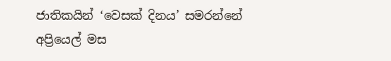ජාතිකයින් ‘වෙසක් දිනය’ සමරන්නේ අප්‍රියෙල් මස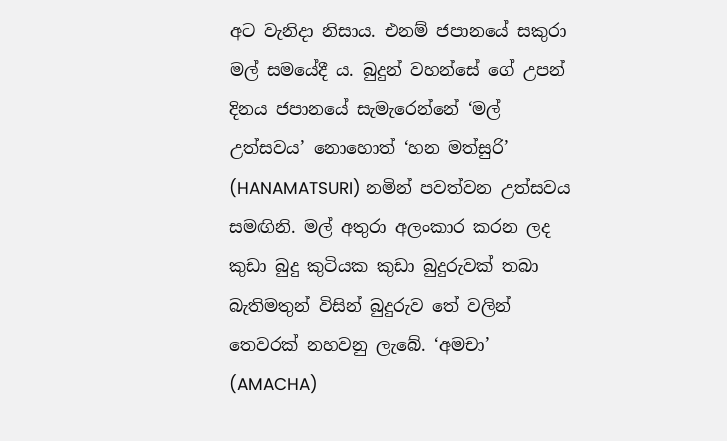අට වැනිදා නිසාය. එනම් ජපානයේ සකුරා මල් සමයේදී ය. බුදුන් වහන්සේ ගේ උපන් දිනය ජපානයේ සැමැරෙන්නේ ‘මල් උත්සවය’ නොහොත් ‘හන මත්සුරි’ (HANAMATSURI) නමින් පවත්වන උත්සවය සමඟිනි. මල් අතුරා අලංකාර කරන ලද කුඩා බුදු කුටියක කුඩා බුදුරුවක් තබා බැතිමතුන් විසින් බුදුරුව තේ වලින් තෙවරක් නහවනු ලැබේ. ‘අමචා’ (AMACHA)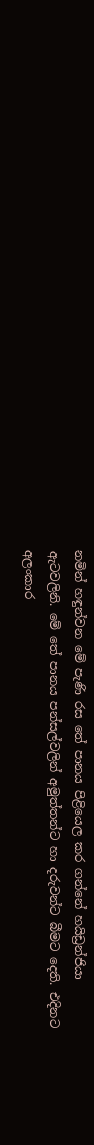නමින් හඳුන්වන මේ පැණි රස තේ පානය පිළ‍ියෙල කර ගන්නේ හයිඩ්‍රන්ජියා ඇටවලිනි. මේ තේ පානය පන්සල්වලින් අමුත්තන්ට හා දරුවන්ට බීමට දෙති. එදිනට අලංකාර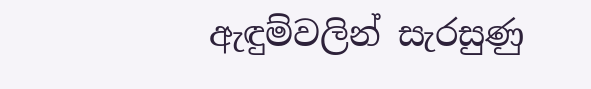ඇඳුම්වලින් සැරසුණු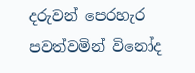දරුවන් පෙරහැර පවත්වමින් විනෝද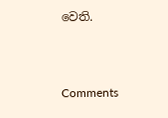වෙති.



Comments